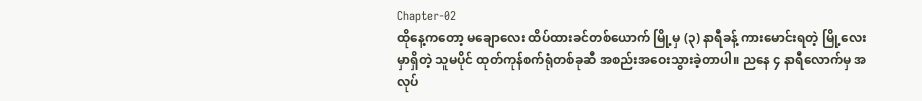Chapter-02
ထိုနေ့ကတော့ မချောလေး ထိပ်ထားခင်တစ်ယောက် မြို့မှ (၃) နာရီခန့် ကားမောင်းရတဲ့ မြို့လေးမှာရှိတဲ့ သူမပိုင် ထုတ်ကုန်စက်ရုံတစ်ခုဆီ အစည်းအဝေးသွားခဲ့တာပါ။ ညနေ ၄ နာရီလောက်မှ အလုပ်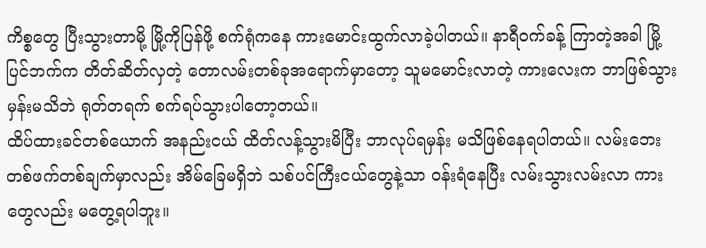ကိစ္စတွေ ပြီးသွားတာမို့ မြို့ကိုပြန်ဖို့ စက်ရုံကနေ ကားမောင်းထွက်လာခဲ့ပါတယ်။ နာရီဝက်ခန့် ကြာတဲ့အခါ မြို့ပြင်ဘက်က တိတ်ဆိတ်လှတဲ့ တောလမ်းတစ်ခုအရောက်မှာတော့ သူမမောင်းလာတဲ့ ကားလေးက ဘာဖြစ်သွားမှန်းမသိဘဲ ရုတ်တရက် စက်ရပ်သွားပါတော့တယ်။
ထိပ်ထားခင်တစ်ယောက် အနည်းငယ် ထိတ်လန့်သွားမိပြီး ဘာလုပ်ရမှန်း မသိဖြစ်နေရပါတယ်။ လမ်းဘေးတစ်ဖက်တစ်ချက်မှာလည်း အိမ်ခြေမရှိဘဲ သစ်ပင်ကြီးငယ်တွေနဲ့သာ ဝန်းရံနေပြီး လမ်းသွားလမ်းလာ ကားတွေလည်း မတွေ့ရပါဘူး။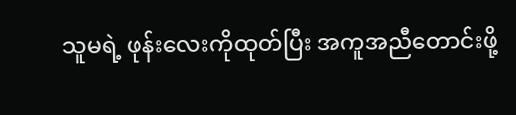သူမရဲ့ ဖုန်းလေးကိုထုတ်ပြီး အကူအညီတောင်းဖို့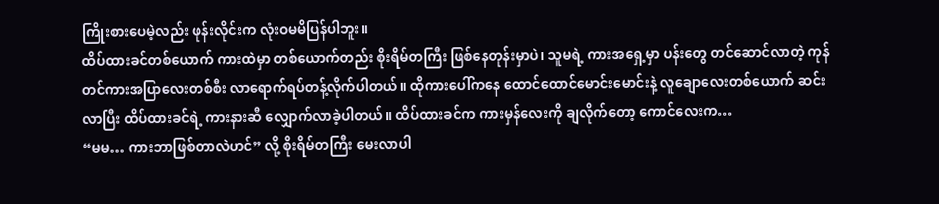ကြိုးစားပေမဲ့လည်း ဖုန်းလိုင်းက လုံးဝမမိပြန်ပါဘူး။
ထိပ်ထားခင်တစ်ယောက် ကားထဲမှာ တစ်ယောက်တည်း စိုးရိမ်တကြီး ဖြစ်နေတုန်းမှာပဲ၊ သူမရဲ့ ကားအရှေ့မှာ ပန်းတွေ တင်ဆောင်လာတဲ့ ကုန်တင်ကားအပြာလေးတစ်စီး လာရောက်ရပ်တန့်လိုက်ပါတယ်။ ထိုကားပေါ်ကနေ ထောင်ထောင်မောင်းမောင်းနဲ့ လူချောလေးတစ်ယောက် ဆင်းလာပြီး ထိပ်ထားခင်ရဲ့ ကားနားဆီ လျှောက်လာခဲ့ပါတယ်။ ထိပ်ထားခင်က ကားမှန်လေးကို ချလိုက်တော့ ကောင်လေးက…
“မမ… ကားဘာဖြစ်တာလဲဟင်” လို့ စိုးရိမ်တကြီး မေးလာပါ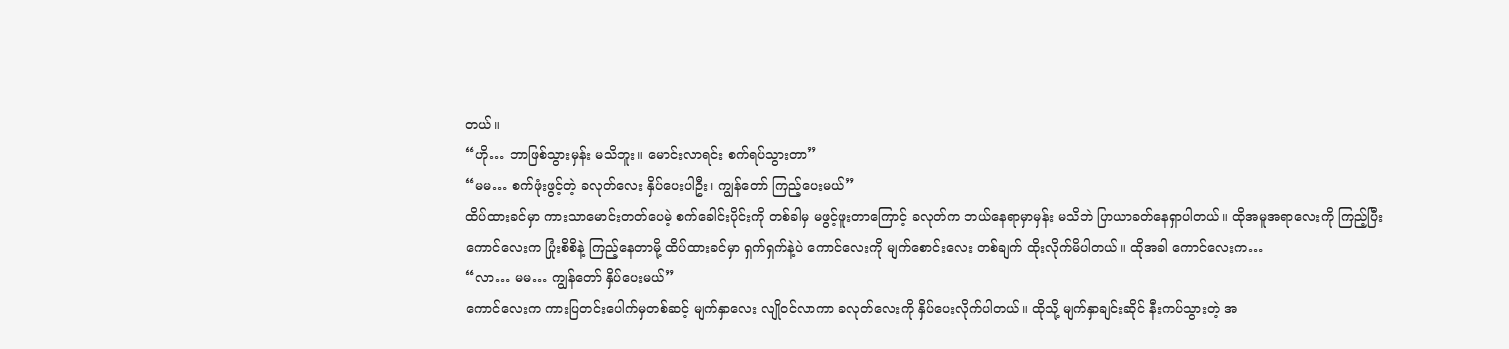တယ်။
“ဟို… ဘာဖြစ်သွားမှန်း မသိဘူး။ မောင်းလာရင်း စက်ရပ်သွားတာ”
“မမ… စက်ဖုံးဖွင့်တဲ့ ခလုတ်လေး နှိပ်ပေးပါဦး၊ ကျွန်တော် ကြည့်ပေးမယ်”
ထိပ်ထားခင်မှာ ကားသာမောင်းတတ်ပေမဲ့ စက်ခေါင်းပိုင်းကို တစ်ခါမှ မဖွင့်ဖူးတာကြောင့် ခလုတ်က ဘယ်နေရာမှာမှန်း မသိဘဲ ပြာယာခတ်နေရှာပါတယ်။ ထိုအမူအရာလေးကို ကြည့်ပြီး ကောင်လေးက ပြုံးစိစိနဲ့ ကြည့်နေတာမို့ ထိပ်ထားခင်မှာ ရှက်ရှက်နဲ့ပဲ ကောင်လေးကို မျက်စောင်းလေး တစ်ချက် ထိုးလိုက်မိပါတယ်။ ထိုအခါ ကောင်လေးက…
“လာ… မမ… ကျွန်တော် နှိပ်ပေးမယ်”
ကောင်လေးက ကားပြတင်းပေါက်မှတစ်ဆင့် မျက်နှာလေး လျိုဝင်လာကာ ခလုတ်လေးကို နှိပ်ပေးလိုက်ပါတယ်။ ထိုသို့ မျက်နှာချင်းဆိုင် နီးကပ်သွားတဲ့ အ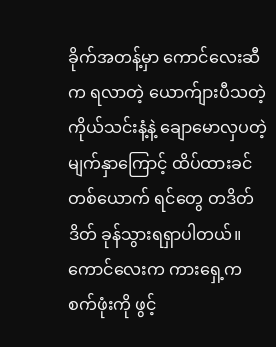ခိုက်အတန့်မှာ ကောင်လေးဆီက ရလာတဲ့ ယောက်ျားပီသတဲ့ ကိုယ်သင်းနံ့နဲ့ ချောမောလှပတဲ့ မျက်နှာကြောင့် ထိပ်ထားခင်တစ်ယောက် ရင်တွေ တဒိတ်ဒိတ် ခုန်သွားရရှာပါတယ်။
ကောင်လေးက ကားရှေ့က စက်ဖုံးကို ဖွင့်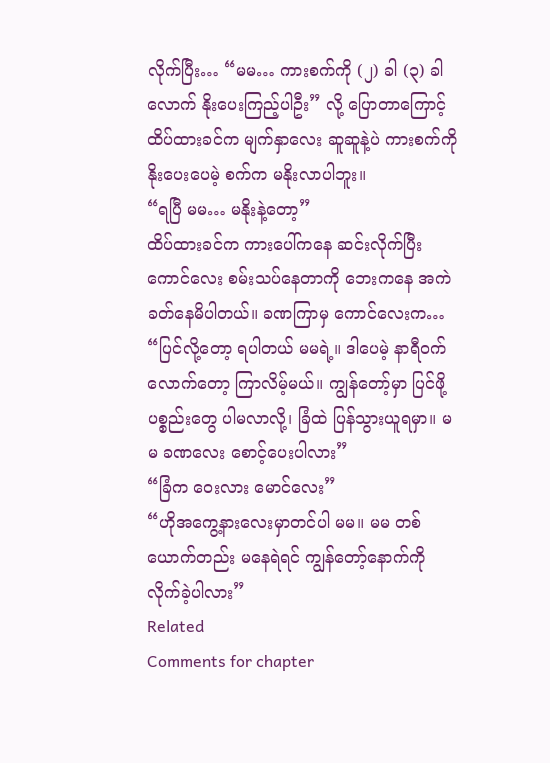လိုက်ပြီး… “မမ… ကားစက်ကို (၂) ခါ (၃) ခါလောက် နိုးပေးကြည့်ပါဦး” လို့ ပြောတာကြောင့် ထိပ်ထားခင်က မျက်နှာလေး ဆူဆူနဲ့ပဲ ကားစက်ကို နိုးပေးပေမဲ့ စက်က မနိုးလာပါဘူး။
“ရပြီ မမ… မနိုးနဲ့တော့”
ထိပ်ထားခင်က ကားပေါ်ကနေ ဆင်းလိုက်ပြီး ကောင်လေး စမ်းသပ်နေတာကို ဘေးကနေ အကဲခတ်နေမိပါတယ်။ ခဏကြာမှ ကောင်လေးက…
“ပြင်လို့တော့ ရပါတယ် မမရဲ့။ ဒါပေမဲ့ နာရီဝက်လောက်တော့ ကြာလိမ့်မယ်။ ကျွန်တော့်မှာ ပြင်ဖို့ ပစ္စည်းတွေ ပါမလာလို့၊ ခြံထဲ ပြန်သွားယူရမှာ။ မမ ခဏလေး စောင့်ပေးပါလား”
“ခြံက ဝေးလား မောင်လေး”
“ဟိုအကွေ့နားလေးမှာတင်ပါ မမ။ မမ တစ်ယောက်တည်း မနေရဲရင် ကျွန်တော့်နောက်ကို လိုက်ခဲ့ပါလား”
Related
Comments for chapter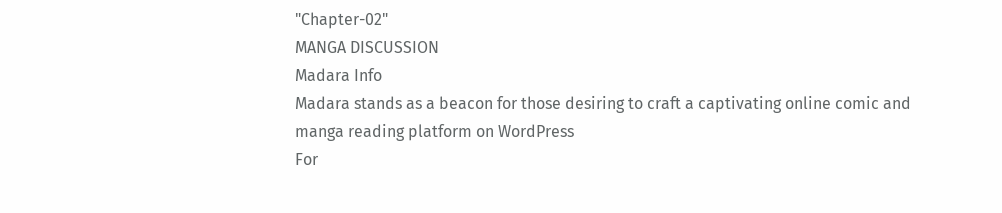"Chapter-02"
MANGA DISCUSSION
Madara Info
Madara stands as a beacon for those desiring to craft a captivating online comic and manga reading platform on WordPress
For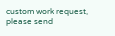custom work request, please send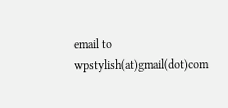email to wpstylish(at)gmail(dot)com